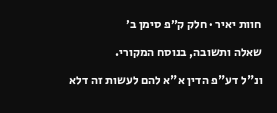חוות יאיר · חלק ק״פ סימן ב׳

שאלה ותשובה, בנוסח המקורי.

ונ"ל דע"פ הדין א"א להם לעשות זה דלא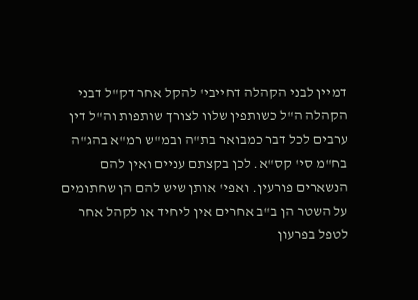דמיין לבני הקהלה דחייבי' להקל אחר דק"ל דבני הקהלה ה"ל כשותפין שלוו לצורך שותפות וה"ל דין ערבים לכל דבר כמבואר בת"ה ובמ"ש רמ"א בהג"ה בח"מ סי' קס"א. לכן בקצתם עניים ואין להם הנשארים פורעין. ואפי' אותן שיש להם הן שחתומים על השטר הן ב"ב אחרים אין ליחיד או לקהל אחר לטפל בפרעון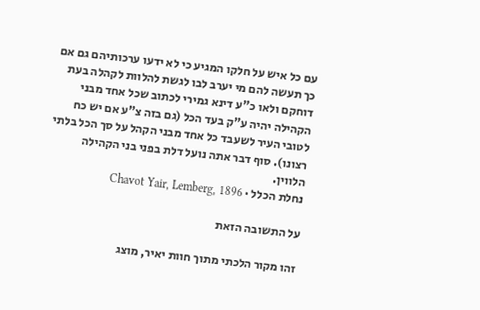עם כל איש על חלקו המגיע כי לא ידעו ערכותיהם גם אם כך תעשה להם מי יערב לבו לגשת להלוות לקהלה בעת דוחקם ולאו כ"ע דינא גמירי לכתוב שכל אחד מבני הקהילה יהיה ע"ק בעד הכל (גם בזה צ"ע אם יש כח לטובי העיר לשעבד כל אחד מבני הקהל על סך הכל בלתי רצונו). סוף דבר אתה נועל דלת בפני בני הקהילה הלווין.
נחלת הכלל · Chavot Yair, Lemberg, 1896

על התשובה הזאת

זהו מקור הלכתי מתוך חוות יאיר, מוצג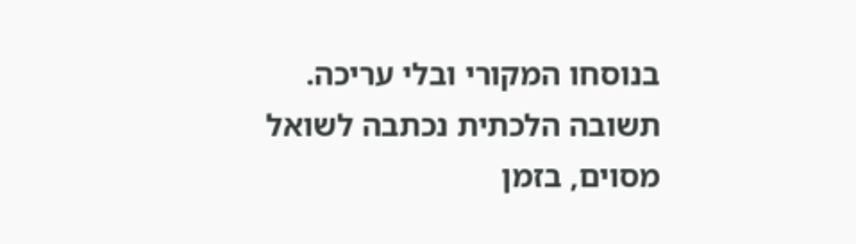בנוסחו המקורי ובלי עריכה. תשובה הלכתית נכתבה לשואל מסוים, בזמן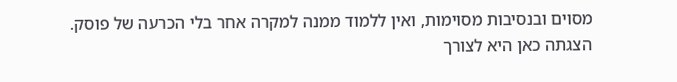מסוים ובנסיבות מסוימות, ואין ללמוד ממנה למקרה אחר בלי הכרעה של פוסק. הצגתה כאן היא לצורך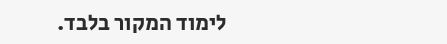לימוד המקור בלבד.